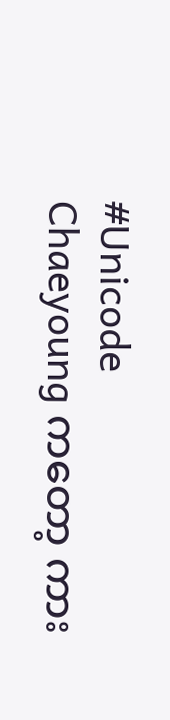#Unicode
Chaeyoung ကတော့ ကား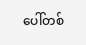ပေါ်တစ်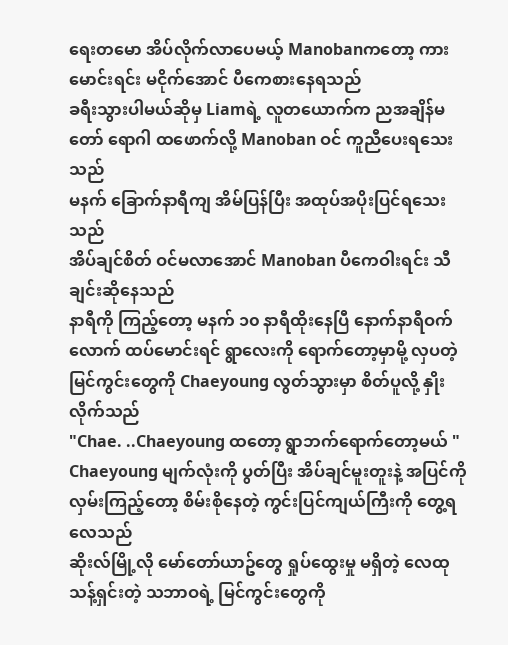ရေးတမော အိပ်လိုက်လာပေမယ့် Manobanကတော့ ကားမောင်းရင်း မငိုက်အောင် ပီကေစားနေရသည်
ခရီးသွားပါမယ်ဆိုမှ Liamရဲ့ လူတယောက်က ညအချိန်မတော် ရောဂါ ထဖောက်လို့ Manoban ဝင် ကူညီပေးရသေးသည်
မနက် ခြောက်နာရီကျ အိမ်ပြန်ပြီး အထုပ်အပိုးပြင်ရသေးသည်
အိပ်ချင်စိတ် ဝင်မလာအောင် Manoban ပီကေဝါးရင်း သီချင်းဆိုနေသည်
နာရီကို ကြည့်တော့ မနက် ၁၀ နာရီထိုးနေပြီ နောက်နာရီဝက်လောက် ထပ်မောင်းရင် ရွာလေးကို ရောက်တော့မှာမို့ လှပတဲ့ မြင်ကွင်းတွေကို Chaeyoung လွတ်သွားမှာ စိတ်ပူလို့ နှိုးလိုက်သည်
"Chae. ..Chaeyoung ထတော့ ရွာဘက်ရောက်တော့မယ် "
Chaeyoung မျက်လုံးကို ပွတ်ပြီး အိပ်ချင်မူးတူးနဲ့ အပြင်ကို လှမ်းကြည့်တော့ စိမ်းစိုနေတဲ့ ကွင်းပြင်ကျယ်ကြီးကို တွေ့ရလေသည်
ဆိုးလ်မြို့လို မော်တော်ယာဥ်တွေ ရှုပ်ထွေးမှု မရှိတဲ့ လေထုသန့်ရှင်းတဲ့ သဘာဝရဲ့ မြင်ကွင်းတွေကို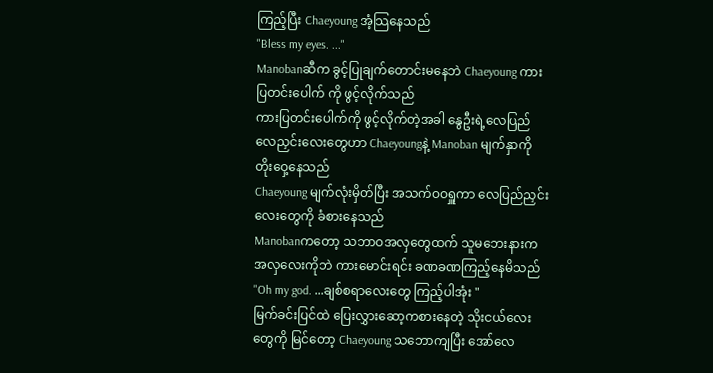ကြည့်ပြီး Chaeyoung အံ့သြနေသည်
"Bless my eyes. ..."
Manobanဆီက ခွင့်ပြုချက်တောင်းမနေဘဲ Chaeyoung ကားပြတင်းပေါက် ကို ဖွင့်လိုက်သည်
ကားပြတင်းပေါက်ကို ဖွင့်လိုက်တဲ့အခါ နွေဦးရဲ့လေပြည်လေညှင်းလေးတွေဟာ Chaeyoungနဲ့ Manoban မျက်နှာကို တိုးဝှေ့နေသည်
Chaeyoung မျက်လုံးမှိတ်ပြီး အသက်ဝဝရှူကာ လေပြည်ညှင်းလေးတွေကို ခံစားနေသည်
Manobanကတော့ သဘာဝအလှတွေထက် သူမဘေးနားက အလှလေးကိုဘဲ ကားမောင်းရင်း ခဏခဏကြည့်နေမိသည်
"Oh my god. ...ချစ်စရာလေးတွေ ကြည့်ပါအုံး "
မြက်ခင်းပြင်ထဲ ပြေးလွှားဆော့ကစားနေတဲ့ သိုးငယ်လေးတွေကို မြင်တော့ Chaeyoung သဘောကျပြီး အော်လေ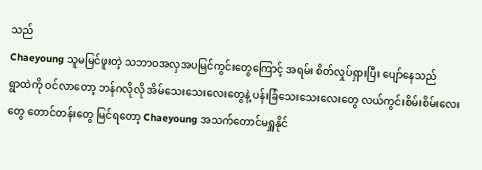သည်
Chaeyoung သူမမြင်ဖူးတဲ့ သဘာဝအလှအပမြင်ကွင်းတွေကြောင့် အရမ်း စိတ်လှုပ်ရှားပြီး ပျော်နေသည်
ရွာထဲကို ဝင်လာတော့ ဘန်ဂလိုလို အိမ်သေးသေးလေးတွေနဲ့ ပန်းခြံသေးသေးလေးတွေ လယ်ကွင်းစိမ်းစိမ်းလေးတွေ တောင်တန်းတွေ မြင်ရတော့ Chaeyoung အသက်တောင်မရှူနိုင်